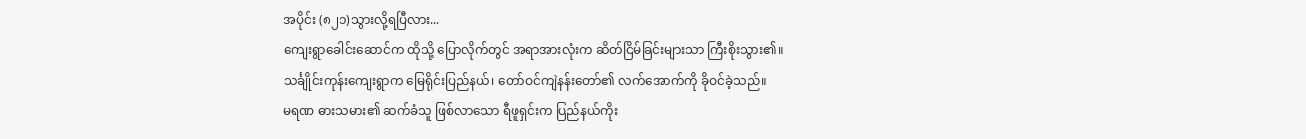အပိုင်း (၈၂၁)သွားလို့ရပြီလား...
ကျေးရွာခေါင်းဆောင်က ထိုသို့ ပြောလိုက်တွင် အရာအားလုံးက ဆိတ်ငြိမ်ခြင်းများသာ ကြီးစိုးသွား၏။
သင်္ချိုင်းကုန်းကျေးရွာက မြေရိုင်းပြည်နယ်၊ တော်ဝင်ကျဲနန်းတော်၏ လက်အောက်ကို ခိုဝင်ခဲ့သည်။
မရဏ ဓားသမား၏ ဆက်ခံသူ ဖြစ်လာသော ရီဖူရှင်းက ပြည်နယ်ကိုး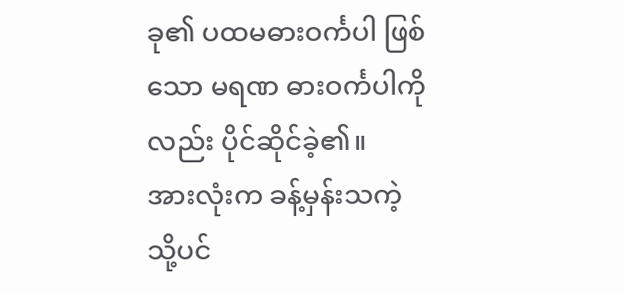ခု၏ ပထမဓားဝင်္ကပါ ဖြစ်သော မရဏ ဓားဝင်္ကပါကိုလည်း ပိုင်ဆိုင်ခဲ့၏။
အားလုံးက ခန့်မှန်းသကဲ့သို့ပင်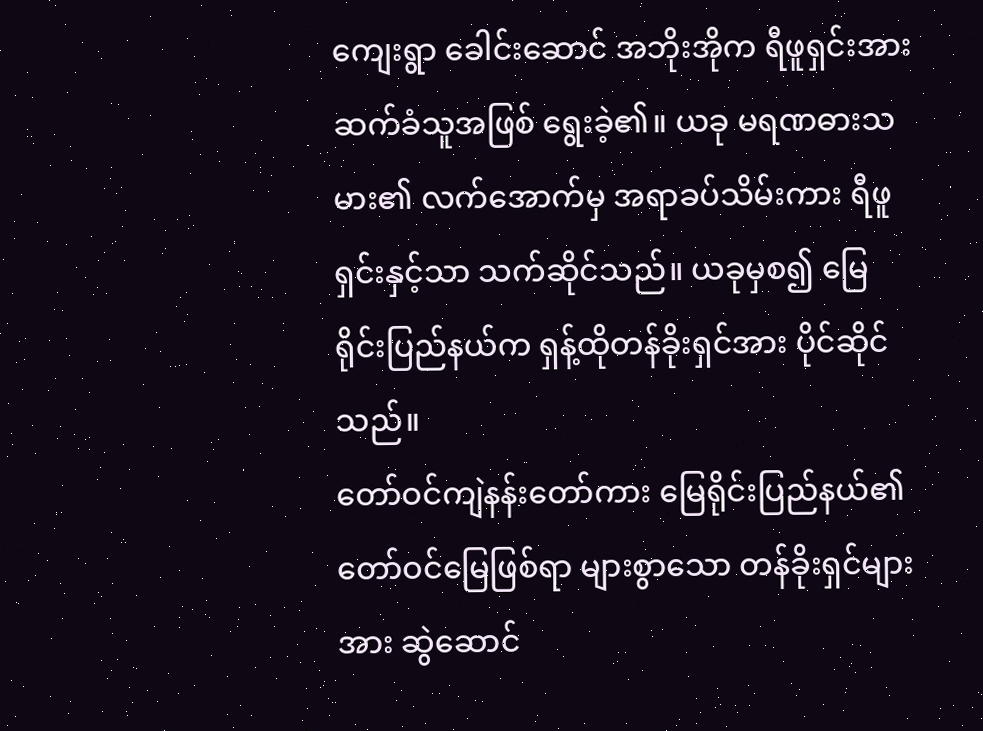ကျေးရွာ ခေါင်းဆောင် အဘိုးအိုက ရီဖူရှင်းအား ဆက်ခံသူအဖြစ် ရွေးခဲ့၏။ ယခု မရဏဓားသမား၏ လက်အောက်မှ အရာခပ်သိမ်းကား ရီဖူရှင်းနှင့်သာ သက်ဆိုင်သည်။ ယခုမှစ၍ မြေရိုင်းပြည်နယ်က ရှန့်ထိုတန်ခိုးရှင်အား ပိုင်ဆိုင်သည်။
တော်ဝင်ကျဲနန်းတော်ကား မြေရိုင်းပြည်နယ်၏ တော်ဝင်မြေဖြစ်ရာ များစွာသော တန်ခိုးရှင်များအား ဆွဲဆောင်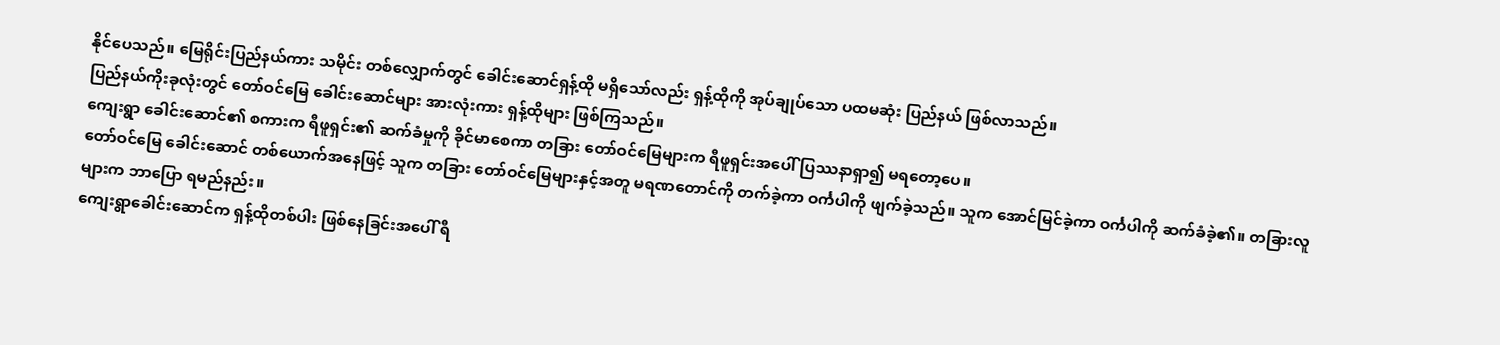နိုင်ပေသည်။ မြေရိုင်းပြည်နယ်ကား သမိုင်း တစ်လျှောက်တွင် ခေါင်းဆောင်ရှန့်ထို မရှိသော်လည်း ရှန့်ထိုကို အုပ်ချုပ်သော ပထမဆုံး ပြည်နယ် ဖြစ်လာသည်။
ပြည်နယ်ကိုးခုလုံးတွင် တော်ဝင်မြေ ခေါင်းဆောင်များ အားလုံးကား ရှန့်ထိုများ ဖြစ်ကြသည်။
ကျေးရွာ ခေါင်းဆောင်၏ စကားက ရီဖူရှင်း၏ ဆက်ခံမှုကို ခိုင်မာစေကာ တခြား တော်ဝင်မြေများက ရီဖူရှင်းအပေါ် ပြဿနာရှာ၍ မရတော့ပေ။
တော်ဝင်မြေ ခေါင်းဆောင် တစ်ယောက်အနေဖြင့် သူက တခြား တော်ဝင်မြေများနှင့်အတူ မရဏတောင်ကို တက်ခဲ့ကာ ဝင်္ကပါကို ဖျက်ခဲ့သည်။ သူက အောင်မြင်ခဲ့ကာ ဝင်္ကပါကို ဆက်ခံခဲ့၏။ တခြားလူများက ဘာပြော ရမည်နည်း။
ကျေးရွာခေါင်းဆောင်က ရှန့်ထိုတစ်ပါး ဖြစ်နေခြင်းအပေါ် ရီ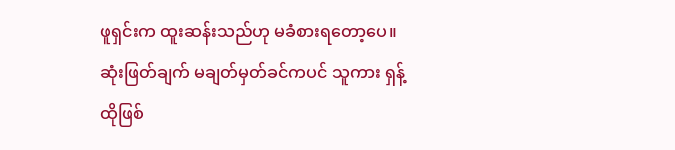ဖူရှင်းက ထူးဆန်းသည်ဟု မခံစားရတော့ပေ။ ဆုံးဖြတ်ချက် မချတ်မှတ်ခင်ကပင် သူကား ရှန့်ထိုဖြစ်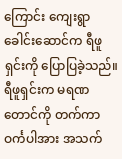ကြောင်း ကျေးရွာ ခေါင်းဆောင်က ရီဖူရှင်းကို ပြောပြခဲ့သည်။
ရီဖူရှင်းက မရဏတောင်ကို တက်ကာ ဝင်္ကပါအား အသက်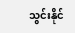သွင်းနိုင်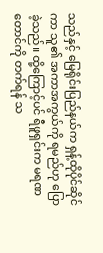သည်နှင့် မြေရိုင်းပြည်နယ်က ရှန့်ထိုပိုင်ဆိုင်ကာ သူ၏ အကာအကွယ်ကို ရမည်ဟု ပြောခဲ့သည်။ ထို့ကြောင့်ပင် ရီဖူရှင်းက မရဏတောင်ကို တက်ရန် သ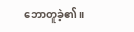ဘောတူခဲ့၏။